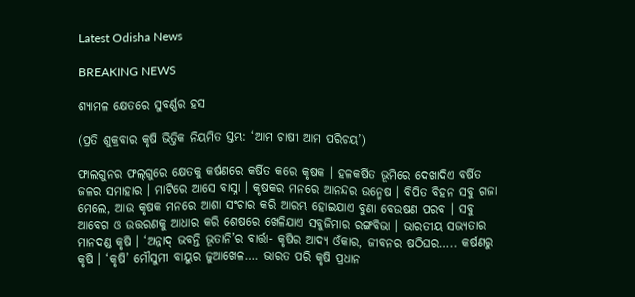Latest Odisha News

BREAKING NEWS

ଶ୍ୟାମଳ କ୍ଷେତରେ ସୁବର୍ଣ୍ଣର ହସ

(ପ୍ରତି ଶୁକ୍ରବାର କୃଷି ଭିତ୍ତିକ ନିୟମିତ ସ୍ତମ୍ଭ: ‘ଆମ ଚାଷୀ ଆମ ପରିଚୟ’)

ଫାଲଗୁନର ଫଲ୍‌ଗୁରେ କ୍ଷେତକୁ କର୍ଷଣରେ କର୍ଷିତ କରେ କୃଷକ । ହଳକର୍ଷିତ ଭୂମିରେ ଦେଖାଦିଏ ବର୍ଷିତ ଜଳର ସମାହାର । ମାଟିରେ ଆସେ ବାସ୍ନା । କୃଷକର ମନରେ ଆନନ୍ଦର ଉନ୍ମେଷ । ବିପିତ ବିହନ ସବୁ ଗଜା ମେଲେ, ଆଉ କୃଷକ ମନରେ ଆଶା ସଂଚାର କରି ଆରମ୍ଭ ହୋଇଯାଏ ବୁଣା ବେଉଷଣ ପରବ । ସବୁ ଆବେଗ ଓ ଉତ୍ତରଣକୁ ଆଧାର କରି ଶେଷରେ ଖେଳିଯାଏ ସବୁଜିମାର ରଙ୍ଗବିଭା । ଭାରତୀୟ ସଭ୍ୟତାର ମାନଦଣ୍ଡ କୃଷି । ‘ଅନ୍ନାଦ୍ ଭବନ୍ତି ଭୂତାନି’ର ବାର୍ତ୍ତା- କୃଷିର ଆଦ୍ୟ ଓଁକାର, ଜୀବନର ଷଠିଘର….. କର୍ଷଣରୁ କୃଷି । ‘କୃଷି’ ମୌସୁମୀ ବାୟୁର ଜୁଆଖେଳ…. ଭାରତ ପରି କୃଷି ପ୍ରଧାନ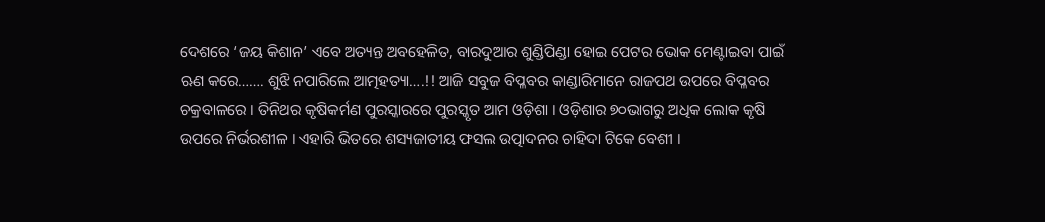ଦେଶରେ ‘ଜୟ କିଶାନ’ ଏବେ ଅତ୍ୟନ୍ତ ଅବହେଳିତ, ବାରଦୁଆର ଶୁଣ୍ଡିପିଣ୍ଡା ହୋଇ ପେଟର ଭୋକ ମେଣ୍ଟାଇବା ପାଇଁ ଋଣ କରେ……. ଶୁଝି ନପାରିଲେ ଆତ୍ମହତ୍ୟା….!! ଆଜି ସବୁଜ ବିପ୍ଳବର କାଣ୍ଡାରିମାନେ ରାଜପଥ ଉପରେ ବିପ୍ଳବର ଚକ୍ରବାଳରେ । ତିନିଥର କୃଷିକର୍ମଣ ପୁରସ୍କାରରେ ପୁରସ୍କୃତ ଆମ ଓଡ଼ିଶା । ଓଡ଼ିଶାର ୭୦ଭାଗରୁ ଅଧିକ ଲୋକ କୃଷି ଉପରେ ନିର୍ଭରଶୀଳ । ଏହାରି ଭିତରେ ଶସ୍ୟଜାତୀୟ ଫସଲ ଉତ୍ପାଦନର ଚାହିଦା ଟିକେ ବେଶୀ ।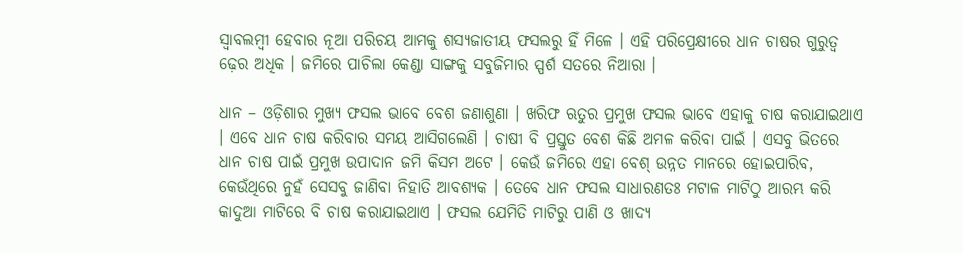ସ୍ୱାବଲମ୍ବୀ ହେବାର ନୂଆ ପରିଚୟ ଆମକୁ ଶସ୍ୟଜାତୀୟ ଫସଲରୁ ହିଁ ମିଳେ । ଏହି ପରିପ୍ରେକ୍ଷୀରେ ଧାନ ଚାଷର ଗୁରୁତ୍ୱ ଢ଼େର ଅଧିକ । ଜମିରେ ପାଚିଲା କେଣ୍ଡା ସାଙ୍ଗକୁ ସବୁଜିମାର ସ୍ପର୍ଶ ସତରେ ନିଆରା ।

ଧାନ – ଓଡ଼ିଶାର ମୁଖ୍ୟ ଫସଲ ଭାବେ ବେଶ ଜଣାଶୁଣା । ଖରିଫ ଋତୁର ପ୍ରମୁଖ ଫସଲ ଭାବେ ଏହାକୁ ଚାଷ କରାଯାଇଥାଏ । ଏବେ ଧାନ ଚାଷ କରିବାର ସମୟ ଆସିଗଲେଣି । ଚାଷୀ ବି ପ୍ରସ୍ତୁତ ବେଶ କିଛି ଅମଳ କରିବା ପାଇଁ । ଏସବୁ ଭିତରେ ଧାନ ଚାଷ ପାଇଁ ପ୍ରମୁଖ ଉପାଦାନ ଜମି କିସମ ଅଟେ । କେଉଁ ଜମିରେ ଏହା ବେଶ୍ ଉନ୍ନତ ମାନରେ ହୋଇପାରିବ, କେଉଁଥିରେ ନୁହଁ ସେସବୁ ଜାଣିବା ନିହାତି ଆବଶ୍ୟକ । ତେବେ ଧାନ ଫସଲ ସାଧାରଣତଃ ମଟାଳ ମାଟିଠୁ ଆରମ୍ଭ କରି କାଦୁଆ ମାଟିରେ ବି ଚାଷ କରାଯାଇଥାଏ । ଫସଲ ଯେମିତି ମାଟିରୁ ପାଣି ଓ ଖାଦ୍ୟ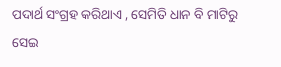ପଦାର୍ଥ ସଂଗ୍ରହ କରିଥାଏ , ସେମିତି ଧାନ ବି ମାଟିରୁ ସେଇ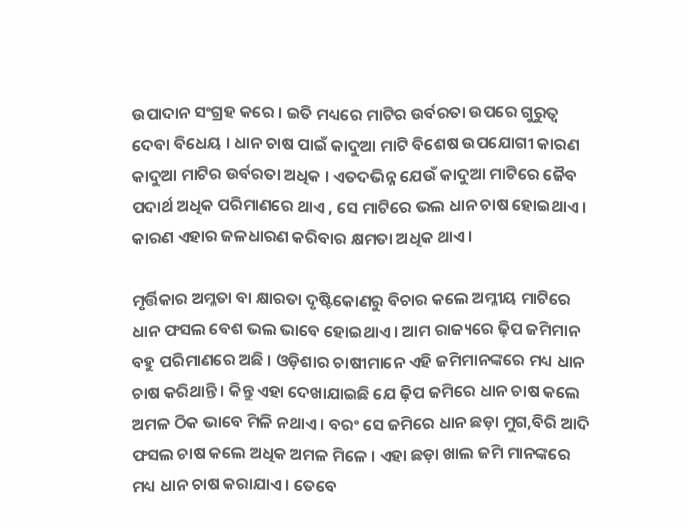ଉପାଦାନ ସଂଗ୍ରହ କରେ । ଇତି ମଧ୍ୟରେ ମାଟିର ଉର୍ବରତା ଉପରେ ଗୁରୁତ୍ୱ ଦେବା ବିଧେୟ । ଧାନ ଚାଷ ପାଇଁ କାଦୁଆ ମାଟି ବିଶେଷ ଉପଯୋଗୀ କାରଣ କାଦୁଆ ମାଟିର ଉର୍ବରତା ଅଧିକ । ଏତଦଭିନ୍ନ ଯେଉଁ କାଦୁଆ ମାଟିରେ ଜୈବ ପଦାର୍ଥ ଅଧିକ ପରିମାଣରେ ଥାଏ , ସେ ମାଟିରେ ଭଲ ଧାନ ଚାଷ ହୋଇଥାଏ । କାରଣ ଏହାର ଜଳଧାରଣ କରିବାର କ୍ଷମତା ଅଧିକ ଥାଏ ।

ମୃର୍ତ୍ତିକାର ଅମ୍ଳତା ବା କ୍ଷାରତା ଦୃଷ୍ଟିକୋଣରୁ ବିଚାର କଲେ ଅମ୍ଳୀୟ ମାଟିରେ ଧାନ ଫସଲ ବେଶ ଭଲ ଭାବେ ହୋଇଥାଏ । ଆମ ରାଜ୍ୟରେ ଢ଼ିପ ଜମିମାନ ବହୁ ପରିମାଣରେ ଅଛି । ଓଡ଼ିଶାର ଚାଷୀମାନେ ଏହି ଜମିମାନଙ୍କରେ ମଧ୍ୟ ଧାନ ଚାଷ କରିଥାନ୍ତି । କିନ୍ତୁ ଏହା ଦେଖାଯାଇଛି ଯେ ଢ଼ିପ ଜମିରେ ଧାନ ଚାଷ କଲେ ଅମଳ ଠିକ ଭାବେ ମିଳି ନଥାଏ । ବରଂ ସେ ଜମିରେ ଧାନ ଛଡ଼ା ମୁଗ,ବିରି ଆଦି ଫସଲ ଚାଷ କଲେ ଅଧିକ ଅମଳ ମିଳେ । ଏହା ଛଡ଼ା ଖାଲ ଜମି ମାନଙ୍କରେ ମଧ୍ୟ ଧାନ ଚାଷ କରାଯାଏ । ତେବେ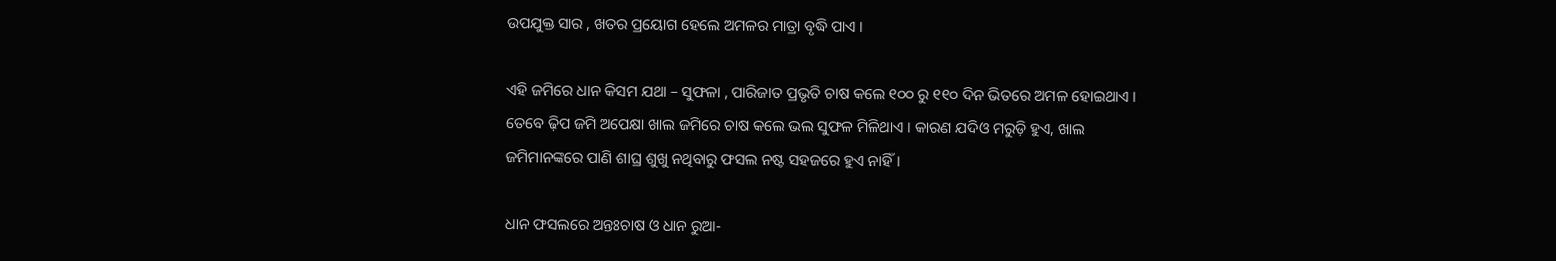ଉପଯୁକ୍ତ ସାର , ଖତର ପ୍ରୟୋଗ ହେଲେ ଅମଳର ମାତ୍ରା ବୃଦ୍ଧି ପାଏ ।

ଏହି ଜମିରେ ଧାନ କିସମ ଯଥା – ସୁଫଳା , ପାରିଜାତ ପ୍ରଭୃତି ଚାଷ କଲେ ୧୦୦ ରୁ ୧୧୦ ଦିନ ଭିତରେ ଅମଳ ହୋଇଥାଏ । ତେବେ ଢ଼ିପ ଜମି ଅପେକ୍ଷା ଖାଲ ଜମିରେ ଚାଷ କଲେ ଭଲ ସୁଫଳ ମିଳିଥାଏ । କାରଣ ଯଦିଓ ମରୁଡ଼ି ହୁଏ, ଖାଲ ଜମିମାନଙ୍କରେ ପାଣି ଶାଘ୍ର ଶୁଖୁ ନଥିବାରୁ ଫସଲ ନଷ୍ଟ ସହଜରେ ହୁଏ ନାହିଁ ।

ଧାନ ଫସଲରେ ଅନ୍ତଃଚାଷ ଓ ଧାନ ରୁଆ-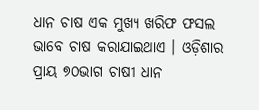ଧାନ ଚାଷ ଏକ ମୁଖ୍ୟ ଖରିଫ ଫସଲ ଭାବେ ଚାଷ କରାଯାଇଥାଏ । ଓଡ଼ିଶାର ପ୍ରାୟ ୭୦ଭାଗ ଚାଷୀ ଧାନ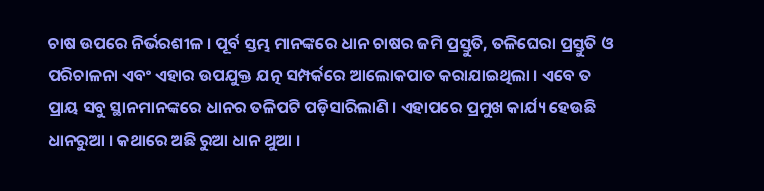ଚାଷ ଉପରେ ନିର୍ଭରଶୀଳ । ପୂର୍ବ ସ୍ତମ୍ଭ ମାନଙ୍କରେ ଧାନ ଚାଷର ଜମି ପ୍ରସ୍ତୁତି, ତଳିଘେରା ପ୍ରସ୍ତୁତି ଓ ପରିଚାଳନା ଏବଂ ଏହାର ଉପଯୁକ୍ତ ଯତ୍ନ ସମ୍ପର୍କରେ ଆଲୋକପାତ କରାଯାଇଥିଲା । ଏବେ ତ ପ୍ରାୟ ସବୁ ସ୍ଥାନମାନଙ୍କରେ ଧାନର ତଳିପଟି ପଡ଼ିସାରିଲାଣି । ଏହାପରେ ପ୍ରମୁଖ କାର୍ଯ୍ୟ ହେଉଛି ଧାନରୁଆ । କଥାରେ ଅଛି ରୁଆ ଧାନ ଥୁଆ ।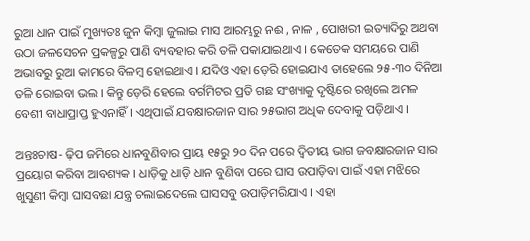ରୁଆ ଧାନ ପାଇଁ ମୁଖ୍ୟତଃ ଜୁନ କିମ୍ବା ଜୁଲାଇ ମାସ ଆରମ୍ଭରୁ ନଈ , ନାଳ , ପୋଖରୀ ଇତ୍ୟାଦିରୁ ଅଥବା ଉଠା ଜଳସେଚନ ପ୍ରକଳ୍ପରୁ ପାଣି ବ୍ୟବହାର କରି ତଳି ପକାଯାଇଥାଏ । କେତେକ ସମୟରେ ପାଣି ଅଭାବରୁ ରୁଆ କାମରେ ବିଳମ୍ବ ହୋଇଥାଏ । ଯଦିଓ ଏହା ଡ଼େରି ହୋଇଯାଏ ତାହେଲେ ୨୫-୩୦ ଦିନିଆ ତଳି ରୋଇବା ଭଲ । କିନ୍ତୁ ଡ଼େରି ହେଲେ ବର୍ଗମିଟର ପ୍ରତି ଗଛ ସଂଖ୍ୟାକୁ ଦୃଷ୍ଟିରେ ରଖିଲେ ଅମଳ ବେଶୀ ବାଧାପ୍ରାପ୍ତ ହୁଏନାହିଁ । ଏଥିପାଇଁ ଯବକ୍ଷାରଜାନ ସାର ୨୫ଭାଗ ଅଧିକ ଦେବାକୁ ପଡ଼ିଥାଏ ।

ଅନ୍ତଃଚାଷ- ଢ଼ିପ ଜମିରେ ଧାନବୁଣିବାର ପ୍ରାୟ ୧୫ରୁ ୨୦ ଦିନ ପରେ ଦ୍ୱିତୀୟ ଭାଗ ଜବକ୍ଷାରଜାନ ସାର ପ୍ରୟୋଗ କରିବା ଆବଶ୍ୟକ । ଧାଡ଼ିକୁ ଧାଡ଼ି ଧାନ ବୁଣିବା ପରେ ଘାସ ଉପାଡ଼ିବା ପାଇଁ ଏହା ମଝିରେ ଖୁସୁଣୀ କିମ୍ବା ଘାସବଛା ଯନ୍ତ୍ର ଚଲାଇଦେଲେ ଘାସସବୁ ଉପାଡ଼ିମରିଯାଏ । ଏହା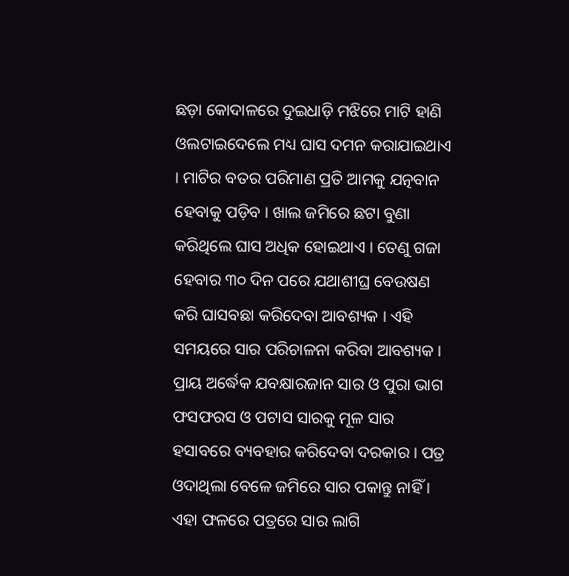ଛଡ଼ା କୋଦାଳରେ ଦୁଇଧାଡ଼ି ମଝିରେ ମାଟି ହାଣି ଓଲଟାଇଦେଲେ ମଧ୍ୟ ଘାସ ଦମନ କରାଯାଇଥାଏ । ମାଟିର ବତର ପରିମାଣ ପ୍ରତି ଆମକୁ ଯତ୍ନବାନ ହେବାକୁ ପଡ଼ିବ । ଖାଲ ଜମିରେ ଛଟା ବୁଣା କରିଥିଲେ ଘାସ ଅଧିକ ହୋଇଥାଏ । ତେଣୁ ଗଜା ହେବାର ୩୦ ଦିନ ପରେ ଯଥାଶୀଘ୍ର ବେଉଷଣ କରି ଘାସବଛା କରିଦେବା ଆବଶ୍ୟକ । ଏହି ସମୟରେ ସାର ପରିଚାଳନା କରିବା ଆବଶ୍ୟକ । ପ୍ରାୟ ଅର୍ଦ୍ଧେକ ଯବକ୍ଷାରଜାନ ସାର ଓ ପୁରା ଭାଗ ଫସଫରସ ଓ ପଟାସ ସାରକୁ ମୂଳ ସାର ହସାବରେ ବ୍ୟବହାର କରିଦେବା ଦରକାର । ପତ୍ର ଓଦାଥିଲା ବେଳେ ଜମିରେ ସାର ପକାନ୍ତୁ ନାହିଁ । ଏହା ଫଳରେ ପତ୍ରରେ ସାର ଲାଗି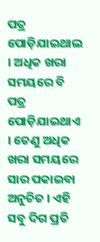ପତ୍ର ପୋଡ଼ିଯାଇଥାଲ । ଅଧିକ ଖରା ସମୟରେ ବି ପତ୍ର ପୋଡ଼ିଯାଇଥାଏ । ତେଣୁ ଅଧିକ ଖରା ସମୟରେ ସାର ପକାଇବା ଅନୁଚିତ । ଏହି ସବୁ ଦିଗ ପ୍ରତି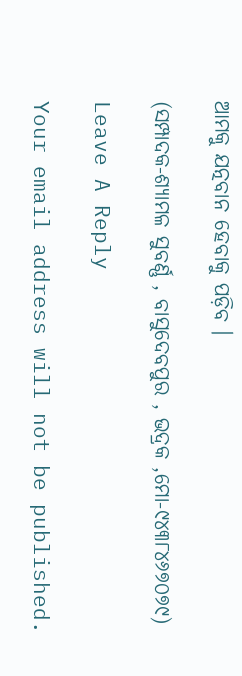ଆମକୁ ଯତ୍ନବାନ ହେବାକୁ ପଡ଼ିବ ।

(ସମ୍ପାଦକ-ଶ୍ୟାମଳ ସୁବର୍ଣ୍ଣ , ବାସୁଦେବପୁର , ଭଦ୍ରକ ,ମୋ-୯୪୩୮୪୬୭୦୭୯)

Leave A Reply

Your email address will not be published.